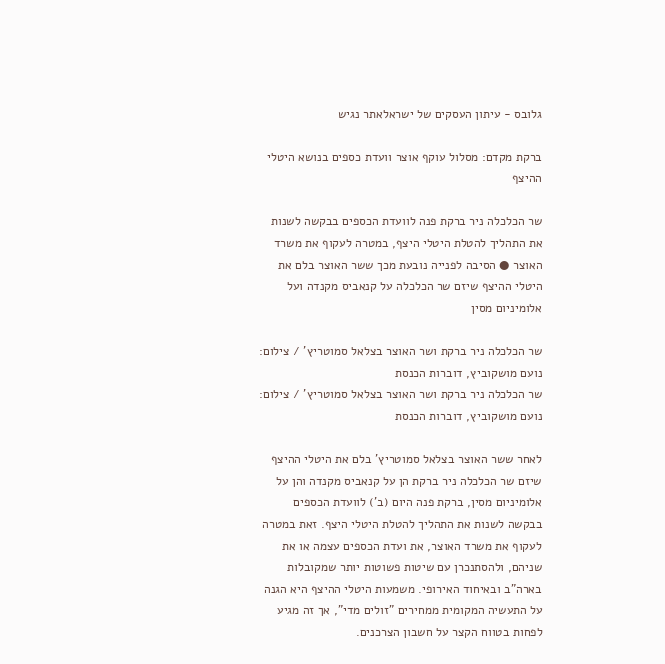גלובס - עיתון העסקים של ישראלאתר נגיש

ברקת מקדם: מסלול עוקף אוצר וועדת כספים בנושא היטלי ההיצף

שר הכלכלה ניר ברקת פנה לוועדת הכספים בבקשה לשנות את התהליך להטלת היטלי היצף, במטרה לעקוף את משרד האוצר ● הסיבה לפנייה נובעת מכך ששר האוצר בלם את היטלי ההיצף שיזם שר הכלכלה על קנאביס מקנדה ועל אלומיניום מסין

שר הכלכלה ניר ברקת ושר האוצר בצלאל סמוטריץ' / צילום: נועם מושקוביץ, דוברות הכנסת
שר הכלכלה ניר ברקת ושר האוצר בצלאל סמוטריץ' / צילום: נועם מושקוביץ, דוברות הכנסת

לאחר ששר האוצר בצלאל סמוטריץ' בלם את היטלי ההיצף שיזם שר הכלכלה ניר ברקת הן על קנאביס מקנדה והן על אלומיניום מסין, ברקת פנה היום (ב') לוועדת הכספים בבקשה לשנות את התהליך להטלת היטלי היצף. זאת במטרה לעקוף את משרד האוצר, את ועדת הכספים עצמה או את שניהם, ולהסתנכרן עם שיטות פשוטות יותר שמקובלות בארה"ב ובאיחוד האירופי. משמעות היטלי ההיצף היא הגנה על התעשיה המקומית ממחירים "זולים מדי", אך זה מגיע לפחות בטווח הקצר על חשבון הצרכנים.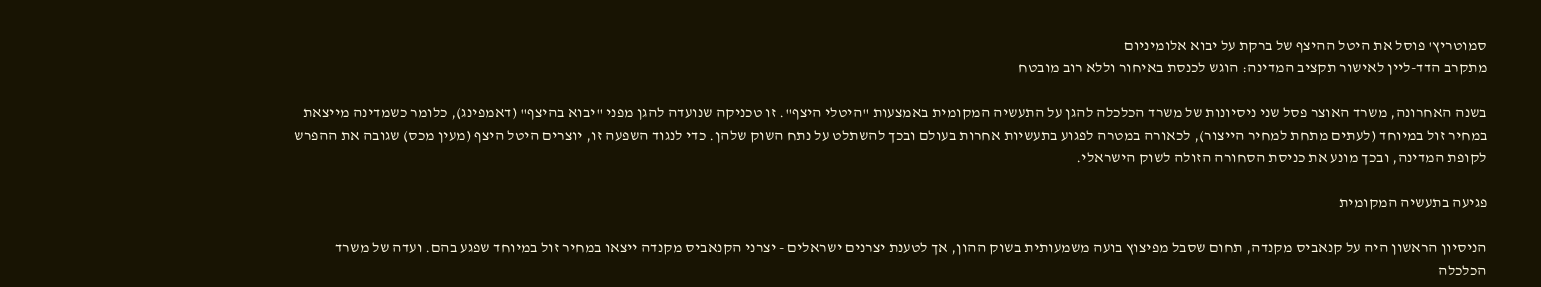סמוטריץ' פוסל את היטל ההיצף של ברקת על יבוא אלומיניום
מתקרב הדד-ליין לאישור תקציב המדינה: הוגש לכנסת באיחור וללא רוב מובטח

בשנה האחרונה, משרד האוצר פסל שני ניסיונות של משרד הכלכלה להגן על התעשיה המקומית באמצעות "היטלי היצף". זו טכניקה שנועדה להגן מפני "יבוא בהיצף" (דאמפינג), כלומר כשמדינה מייצאת במחיר זול במיוחד (לעתים מתחת למחיר הייצור), לכאורה במטרה לפגוע בתעשיות אחרות בעולם ובכך להשתלט על נתח השוק שלהן. כדי לנגוד השפעה זו, יוצרים היטל היצף (מעין מכס) שגובה את ההפרש לקופת המדינה, ובכך מונע את כניסת הסחורה הזולה לשוק הישראלי.

פגיעה בתעשיה המקומית

הניסיון הראשון היה על קנאביס מקנדה, תחום שסבל מפיצוץ בועה משמעותית בשוק ההון, אך לטענת יצרנים ישראלים - יצרני הקנאביס מקנדה ייצאו במחיר זול במיוחד שפגע בהם. ועדה של משרד הכלכלה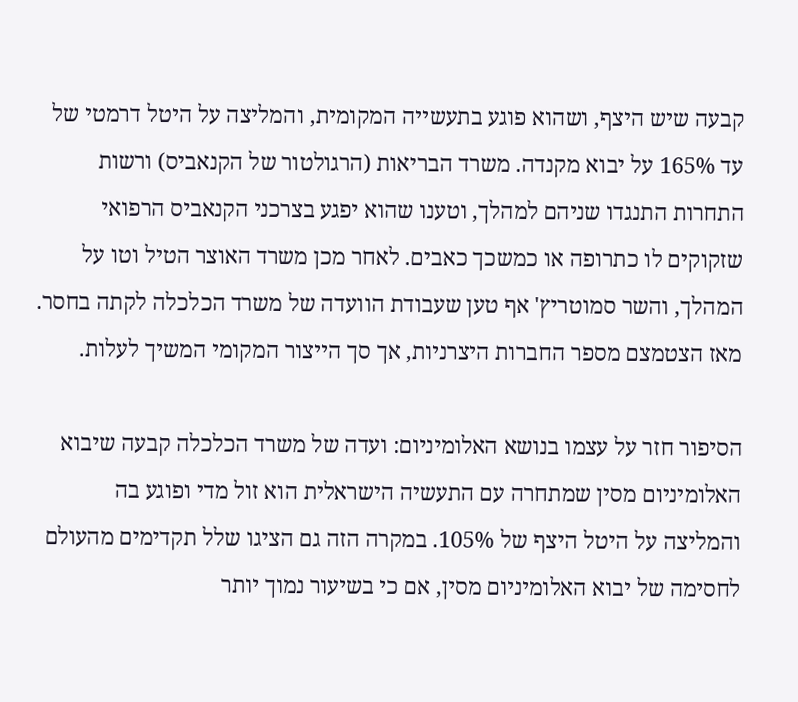קבעה שיש היצף, ושהוא פוגע בתעשייה המקומית, והמליצה על היטל דרמטי של עד 165% על יבוא מקנדה. משרד הבריאות (הרגולטור של הקנאביס) ורשות התחרות התנגדו שניהם למהלך, וטענו שהוא יפגע בצרכני הקנאביס הרפואי שזקוקים לו כתרופה או כמשכך כאבים. לאחר מכן משרד האוצר הטיל וטו על המהלך, והשר סמוטריץ' אף טען שעבודת הוועדה של משרד הכלכלה לקתה בחסר. מאז הצטמצם מספר החברות היצרניות, אך סך הייצור המקומי המשיך לעלות.

הסיפור חזר על עצמו בנושא האלומיניום: ועדה של משרד הכלכלה קבעה שיבוא האלומיניום מסין שמתחרה עם התעשיה הישראלית הוא זול מדי ופוגע בה והמליצה על היטל היצף של 105%. במקרה הזה גם הציגו שלל תקדימים מהעולם לחסימה של יבוא האלומיניום מסין, אם כי בשיעור נמוך יותר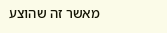מאשר זה שהוצע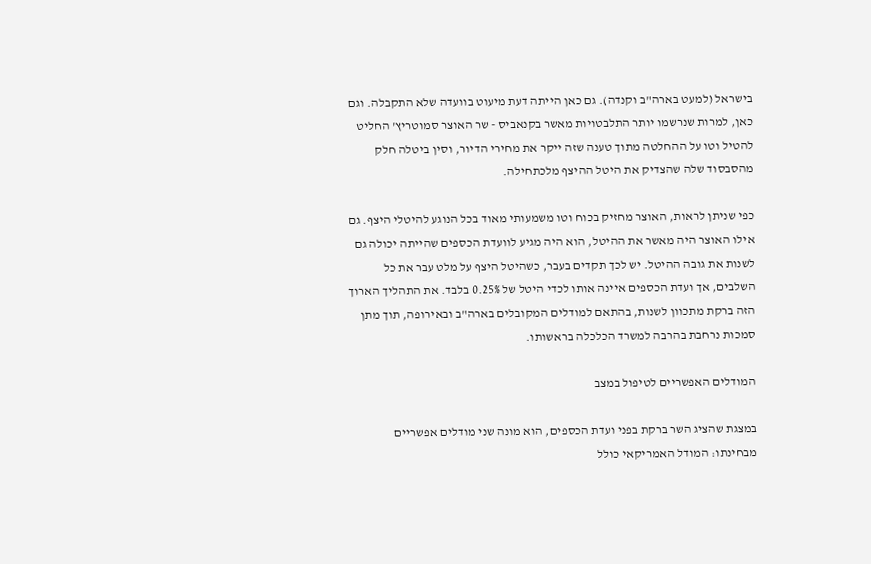בישראל (למעט בארה"ב וקנדה). גם כאן הייתה דעת מיעוט בוועדה שלא התקבלה. וגם כאן, למרות שנרשמו יותר התלבטויות מאשר בקנאביס - שר האוצר סמוטריץ' החליט להטיל וטו על ההחלטה מתוך טענה שזה ייקר את מחירי הדיור, וסין ביטלה חלק מהסבסוד שלה שהצדיק את היטל ההיצף מלכתחילה.

כפי שניתן לראות, האוצר מחזיק בכוח וטו משמעותי מאוד בכל הנוגע להיטלי היצף. גם אילו האוצר היה מאשר את ההיטל, הוא היה מגיע לוועדת הכספים שהייתה יכולה גם לשנות את גובה ההיטל. יש לכך תקדים בעבר, כשהיטל היצף על מלט עבר את כל השלבים, אך ועדת הכספים איינה אותו לכדי היטל של 0.25% בלבד. את התהליך הארוך הזה ברקת מתכוון לשנות, בהתאם למודלים המקובלים בארה"ב ובאירופה, תוך מתן סמכות נרחבת בהרבה למשרד הכלכלה בראשותו.

המודלים האפשריים לטיפול במצב

במצגת שהציג השר ברקת בפני ועדת הכספים, הוא מונה שני מודלים אפשריים מבחינתו: המודל האמריקאי כולל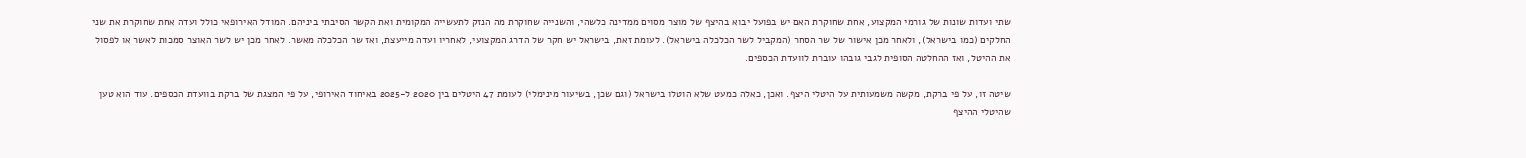שתי ועדות שונות של גורמי המקצוע, אחת שחוקרת האם יש בפועל יבוא בהיצף של מוצר מסוים ממדינה כלשהי, והשנייה שחוקרת מה הנזק לתעשייה המקומית ואת הקשר הסיבתי ביניהם. המודל האירופאי כולל ועדה אחת שחוקרת את שני החלקים (כמו בישראל), ולאחר מכן אישור של שר הסחר (המקביל לשר הכלכלה בישראל). לעומת זאת, בישראל יש חקר של הדרג המקצועי, לאחריו ועדה מייעצת, ואז שר הכלכלה מאשר. לאחר מכן יש לשר האוצר סמכות לאשר או לפסול את ההיטל, ואז ההחלטה הסופית לגבי גובהו עוברת לוועדת הכספים.

שיטה זו, על פי ברקת, מקשה משמעותית על היטלי היצף. ואכן, כאלה כמעט שלא הוטלו בישראל (וגם שכן, בשיעור מינימלי) לעומת 47 היטלים בין 2020 ל-2025 באיחוד האירופי, על פי המצגת של ברקת בוועדת הכספים. עוד הוא טען שהיטלי ההיצף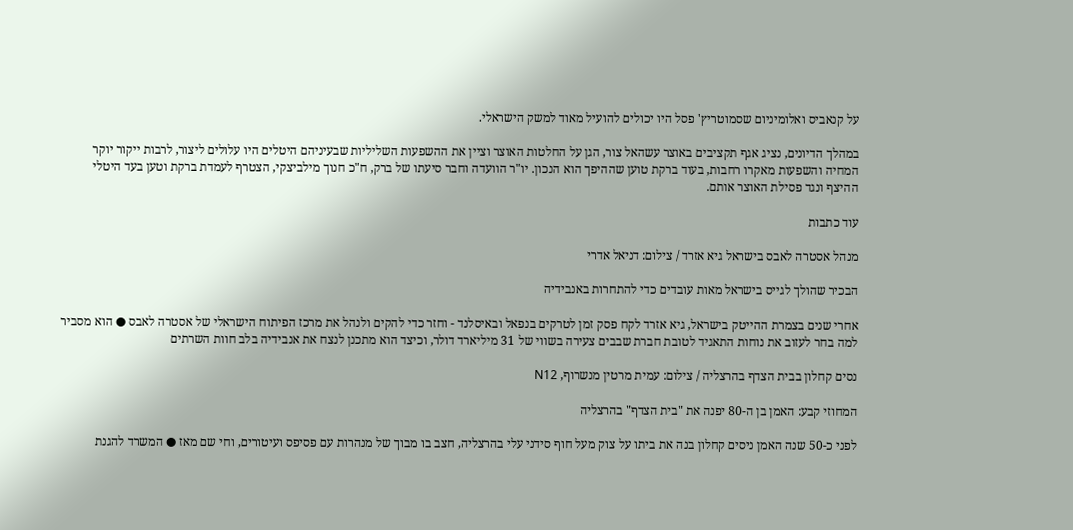על קנאביס ואלומיניום שסמוטריץ' פסל היו יכולים להועיל מאוד למשק הישראלי.

במהלך הדיונים, נציג אגף תקציבים באוצר עשהאל צור, הגן על החלטות האוצר וציין את ההשפעות השליליות שבעיניהם היטלים היו עלולים ליצור, לרבות ייקור יוקר המחיה והשפעות מאקרו רחבות, בעוד ברקת טוען שההיפך הוא הנכון. יו"ר הוועדה וחבר סיעתו של ברק, ח"כ חנוך מילביצקי, הצטרף לעמדת ברקת וטען בעד היטלי ההיצף ונגד פסילת האוצר אותם.

עוד כתבות

מנהל אסטרה לאבס בישראל גיא אזרד / צילום: דניאל אדרי

הבכיר שהולך לגייס בישראל מאות עובדים כדי להתחרות באנבידיה

אחרי שנים בצמרת ההייטק בישראל, גיא אזרד לקח פסק זמן לטרקים בנפאל ובאיסלנד - וחזר כדי להקים ולנהל את מרכז הפיתוח הישראלי של אסטרה לאבס ● הוא מסביר למה בחר לעזוב את נוחות התאגיד לטובת חברת שבבים צעירה בשווי של 31 מיליארד דולר, וכיצד הוא מתכנן לנצח את אנבידיה בלב חוות השרתים

נסים קחלון בבית הצדף בהרצליה / צילום: עמית מרטין מנשרוף, N12

המחוזי קבע: האמן בן ה-80 יפנה את "בית הצדף" בהרצליה

לפני כ-50 שנה האמן ניסים קחלון בנה את ביתו על צוק מעל חוף סידני עלי בהרצליה, חצב בו מבוך של מנהרות עם פסיפס ועיטורים, וחי שם מאז ● המשרד להגנת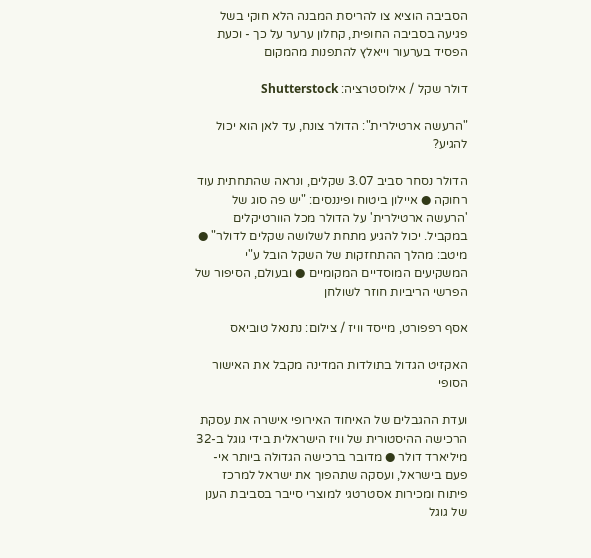הסביבה הוציא צו להריסת המבנה הלא חוקי בשל פגיעה בסביבה החופית, קחלון ערער על כך - וכעת הפסיד בערעור וייאלץ להתפנות מהמקום

דולר שקל / אילוסטרציה: Shutterstock

"הרעשה ארטילרית": הדולר צונח, עד לאן הוא יכול להגיע?

הדולר נסחר סביב 3.07 שקלים, ונראה שהתחתית עוד רחוקה ● איילון ביטוח ופיננסים: "יש פה סוג של 'הרעשה ארטילרית' על הדולר מכל הוורטיקלים במקביל. יכול להגיע מתחת לשלושה שקלים לדולר" ● מיטב: מהלך ההתחזקות של השקל הובל ע"י המשקיעים המוסדיים המקומיים ● ובעולם, הסיפור של הפרשי הריביות חוזר לשולחן

אסף רפפורט, מייסד וויז / צילום: נתנאל טוביאס

האקזיט הגדול בתולדות המדינה מקבל את האישור הסופי

ועדת ההגבלים של האיחוד האירופי אישרה את עסקת הרכישה ההיסטורית של וויז הישראלית בידי גוגל ב-32 מיליארד דולר ● מדובר ברכישה הגדולה ביותר אי-פעם בישראל, ועסקה שתהפוך את ישראל למרכז פיתוח ומכירות אסטרטגי למוצרי סייבר בסביבת הענן של גוגל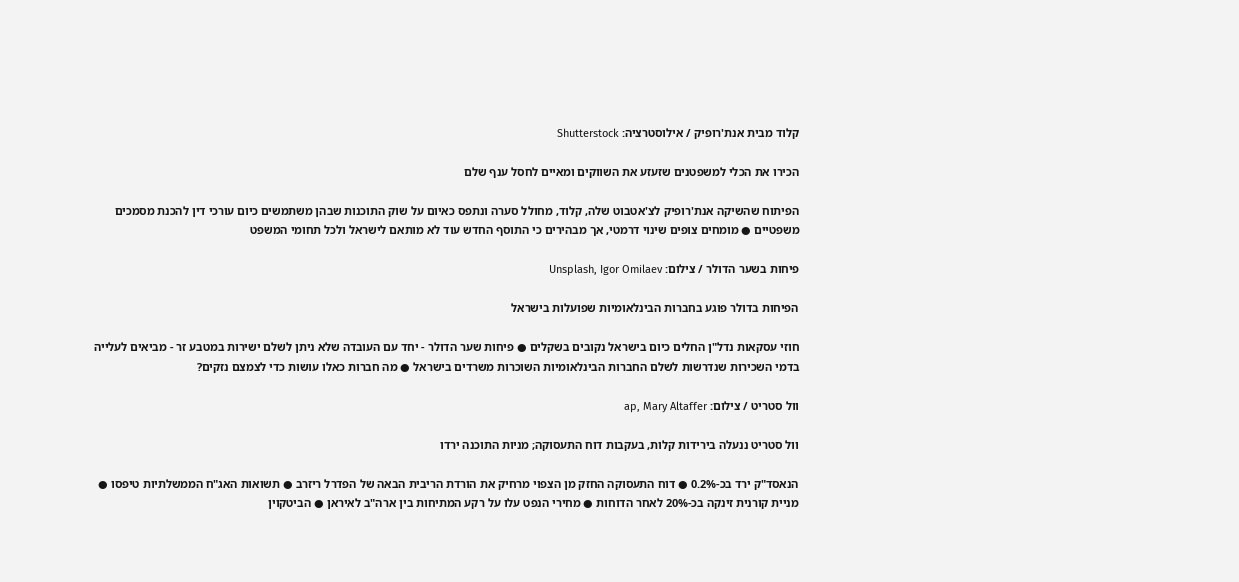קלוד מבית אנת'רופיק / אילוסטרציה: Shutterstock

הכירו את הכלי למשפטנים שזעזע את השווקים ומאיים לחסל ענף שלם

הפיתוח שהשיקה אנת'רופיק לצ'אטבוט שלה, קלוד, מחולל סערה ונתפס כאיום על שוק התוכנות שבהן משתמשים כיום עורכי דין להכנת מסמכים משפטיים ● מומחים צופים שינוי דרמטי, אך מבהירים כי התוסף החדש עוד לא מותאם לישראל ולכל תחומי המשפט

פיחות בשער הדולר / צילום: Unsplash, Igor Omilaev

הפיחות בדולר פוגע בחברות הבינלאומיות שפועלות בישראל

חוזי עסקאות נדל"ן החלים כיום בישראל נקובים בשקלים ● פיחות שער הדולר - יחד עם העובדה שלא ניתן לשלם ישירות במטבע זר - מביאים לעלייה בדמי השכירות שנדרשות לשלם החברות הבינלאומיות השוכרות משרדים בישראל ● מה חברות כאלו עושות כדי לצמצם נזקים?

וול סטריט / צילום: ap, Mary Altaffer

וול סטריט ננעלה בירידות קלות, בעקבות דוח התעסוקה; מניות התוכנה ירדו

הנאסד"ק ירד בכ-0.2% ● דוח התעסוקה החזק מן הצפוי מרחיק את הורדת הריבית הבאה של הפדרל ריזרב ● תשואות האג"ח הממשלתיות טיפסו ● מניית קורנית זינקה בכ-20% לאחר הדוחות ● מחירי הנפט עלו על רקע המתיחות בין ארה"ב לאיראן ● הביטקוין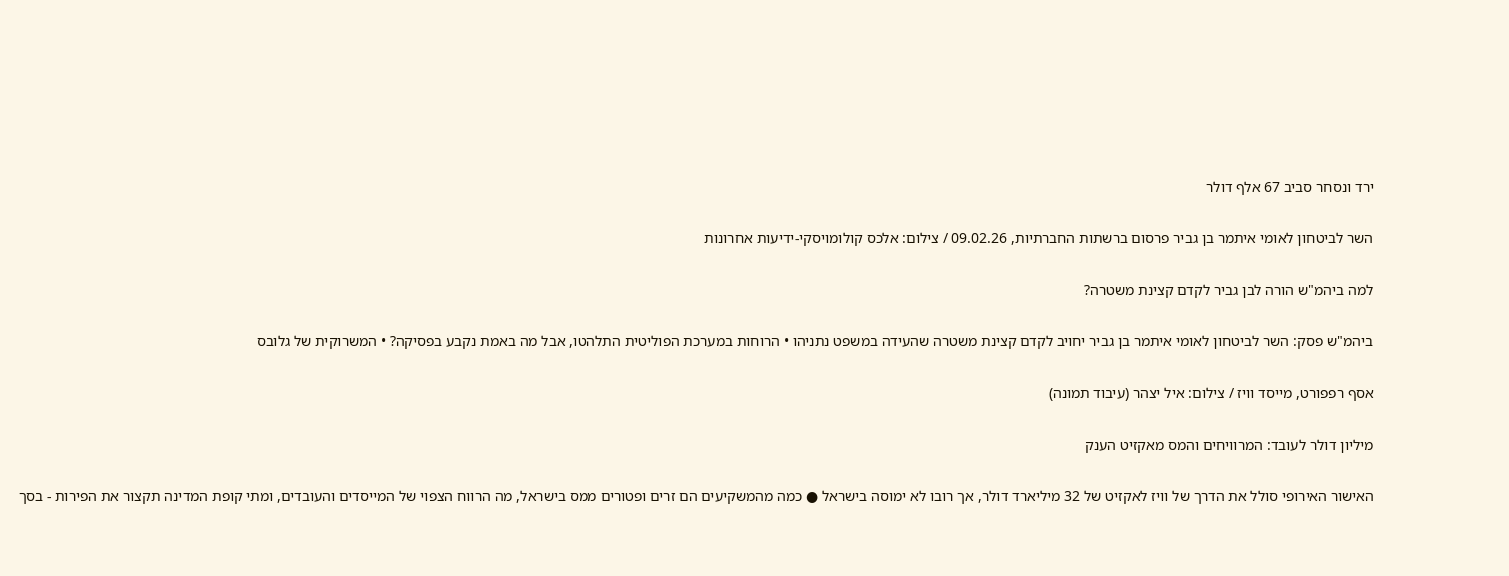ירד ונסחר סביב 67 אלף דולר

השר לביטחון לאומי איתמר בן גביר פרסום ברשתות החברתיות, 09.02.26 / צילום: אלכס קולומויסקי-ידיעות אחרונות

למה ביהמ"ש הורה לבן גביר לקדם קצינת משטרה?

ביהמ"ש פסק: השר לביטחון לאומי איתמר בן גביר יחויב לקדם קצינת משטרה שהעידה במשפט נתניהו • הרוחות במערכת הפוליטית התלהטו, אבל מה באמת נקבע בפסיקה? • המשרוקית של גלובס

אסף רפפורט, מייסד וויז / צילום: איל יצהר (עיבוד תמונה)

מיליון דולר לעובד: המרוויחים והמס מאקזיט הענק

האישור האירופי סולל את הדרך של וויז לאקזיט של 32 מיליארד דולר, אך רובו לא ימוסה בישראל ● כמה מהמשקיעים הם זרים ופטורים ממס בישראל, מה הרווח הצפוי של המייסדים והעובדים, ומתי קופת המדינה תקצור את הפירות - בסך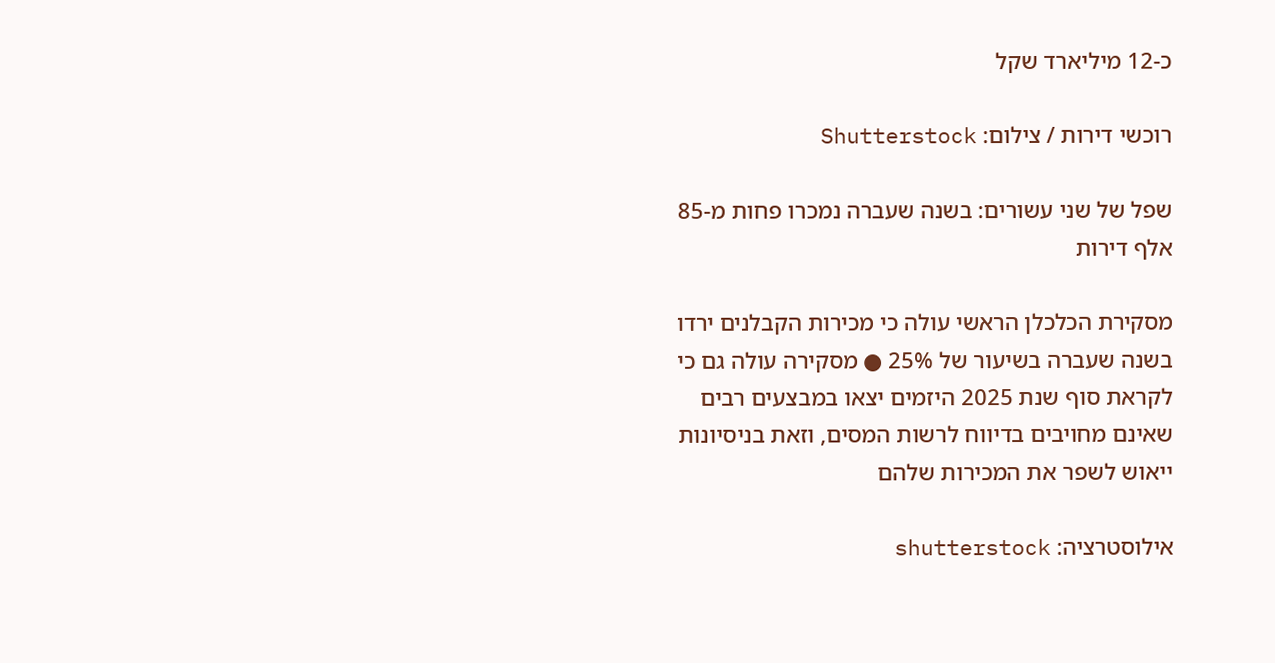כ-12 מיליארד שקל

רוכשי דירות / צילום: Shutterstock

שפל של שני עשורים: בשנה שעברה נמכרו פחות מ-85 אלף דירות

מסקירת הכלכלן הראשי עולה כי מכירות הקבלנים ירדו בשנה שעברה בשיעור של 25% ● מסקירה עולה גם כי לקראת סוף שנת 2025 היזמים יצאו במבצעים רבים שאינם מחויבים בדיווח לרשות המסים, וזאת בניסיונות ייאוש לשפר את המכירות שלהם

אילוסטרציה: shutterstock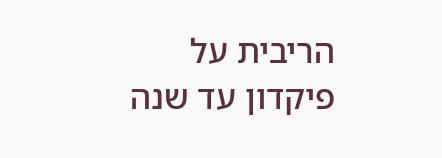הריבית על פיקדון עד שנה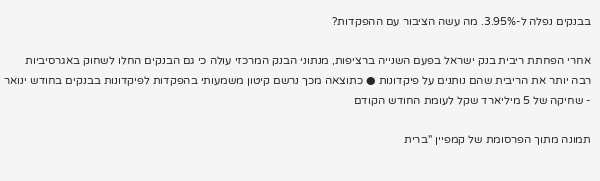בבנקים נפלה ל-3.95%. מה עשה הציבור עם ההפקדות?

אחרי הפחתת ריבית בנק ישראל בפעם השנייה ברציפות, מנתוני הבנק המרכזי עולה כי גם הבנקים החלו לשחוק באגרסיביות רבה יותר את הריבית שהם נותנים על פיקדונות ● כתוצאה מכך נרשם קיטון משמעותי בהפקדות לפיקדונות בבנקים בחודש ינואר - שחיקה של 5 מיליארד שקל לעומת החודש הקודם

תמונה מתוך הפרסומת של קמפיין ''ברית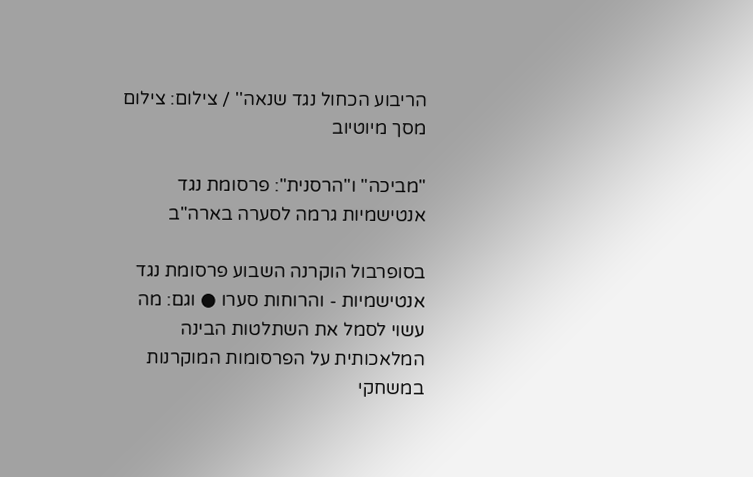הריבוע הכחול נגד שנאה'' / צילום: צילום מסך מיוטיוב

"מביכה" ו"הרסנית": פרסומת נגד אנטישמיות גרמה לסערה בארה"ב

בסופרבול הוקרנה השבוע פרסומת נגד אנטישמיות - והרוחות סערו ● וגם: מה עשוי לסמל את השתלטות הבינה המלאכותית על הפרסומות המוקרנות במשחקי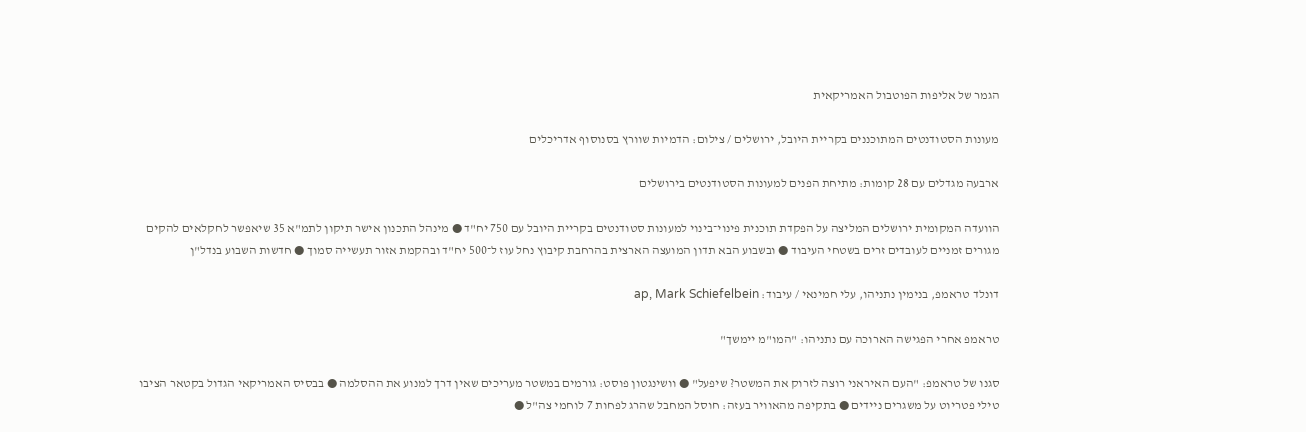הגמר של אליפות הפוטבול האמריקאית

מעונות הסטודנטים המתוכננים בקריית היובל, ירושלים / צילום: הדמיות שוורץ בסנוסוף אדריכלים

ארבעה מגדלים עם 28 קומות: מתיחת הפנים למעונות הסטודנטים בירושלים

הוועדה המקומית ירושלים המליצה על הפקדת תוכנית פינוי־בינוי למעונות סטודנטים בקריית היובל עם 750 יח"ד ● מינהל התכנון אישר תיקון לתמ"א 35 שיאפשר לחקלאים להקים מגורים זמניים לעובדים זרים בשטחי העיבוד ● ובשבוע הבא תדון המועצה הארצית בהרחבת קיבוץ נחל עוז ל־500 יח"ד ובהקמת אזור תעשייה סמוך ● חדשות השבוע בנדל"ן

דונלד טראמפ, בנימין נתניהו, עלי חמינאי / עיבוד: ap, Mark Schiefelbein

טראמפ אחרי הפגישה הארוכה עם נתניהו: "המו"מ יימשך"

סגנו של טראמפ: "העם האיראני רוצה לזרוק את המשטר? שיפעל" ● וושינגטון פוסט: גורמים במשטר מעריכים שאין דרך למנוע את ההסלמה ● בבסיס האמריקאי הגדול בקטאר הציבו טילי פטריוט על משגרים ניידים ● בתקיפה מהאוויר בעזה: חוסל המחבל שהרג לפחות 7 לוחמי צה"ל ●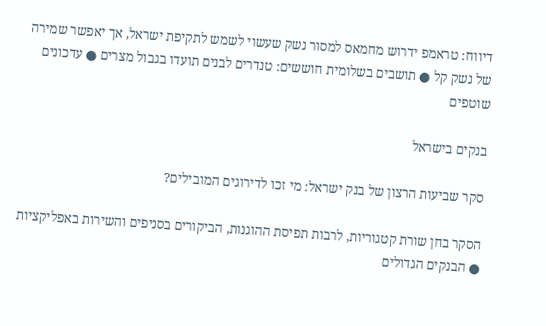דיווח: טראמפ ידרוש מחמאס למסור נשק שעשוי לשמש לתקיפת ישראל, אך יאפשר שמירה של נשק קל ● תושבים בשלומית חוששים: טנדרים לבנים תועדו בגבול מצרים ● עדכונים שוטפים

בנקים בישראל

סקר שביעות הרצון של בנק ישראל: מי זכו לדירוגים המובילים?

הסקר בחן שורת קטגוריות, לרבות תפיסת ההוגנות, הביקורים בסניפים והשירות באפליקציות ● הבנקים הגדולים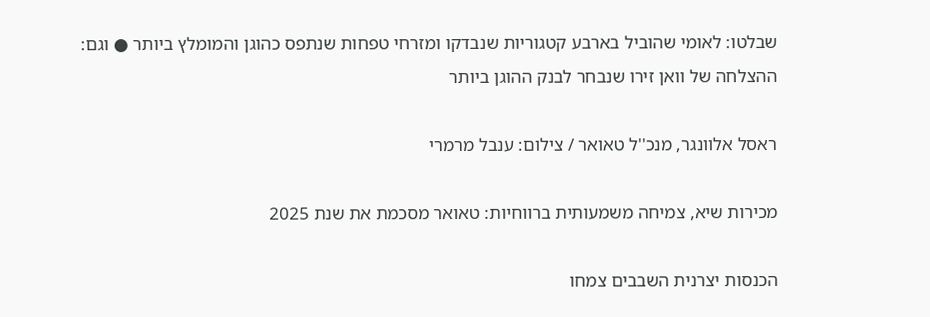שבלטו: לאומי שהוביל בארבע קטגוריות שנבדקו ומזרחי טפחות שנתפס כהוגן והמומלץ ביותר ● וגם: ההצלחה של וואן זירו שנבחר לבנק ההוגן ביותר

ראסל אלוונגר, מנכ''ל טאואר / צילום: ענבל מרמרי

מכירות שיא, צמיחה משמעותית ברווחיות: טאואר מסכמת את שנת 2025

הכנסות יצרנית השבבים צמחו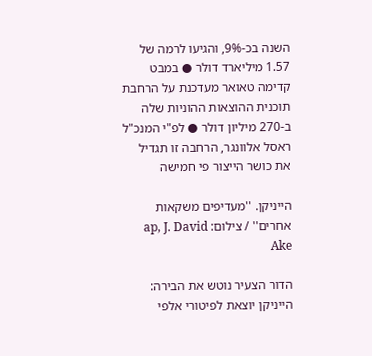השנה בכ-9%, והגיעו לרמה של 1.57 מיליארד דולר ● במבט קדימה טאואר מעדכנת על הרחבת תוכנית ההוצאות ההוניות שלה ב-270 מיליון דולר ● לפ"י המנכ"ל ראסל אלוונגר, הרחבה זו תגדיל את כושר הייצור פי חמישה

הייניקן. ''מעדיפים משקאות אחרים'' / צילום: ap, J. David Ake

הדור הצעיר נוטש את הבירה: הייניקן יוצאת לפיטורי אלפי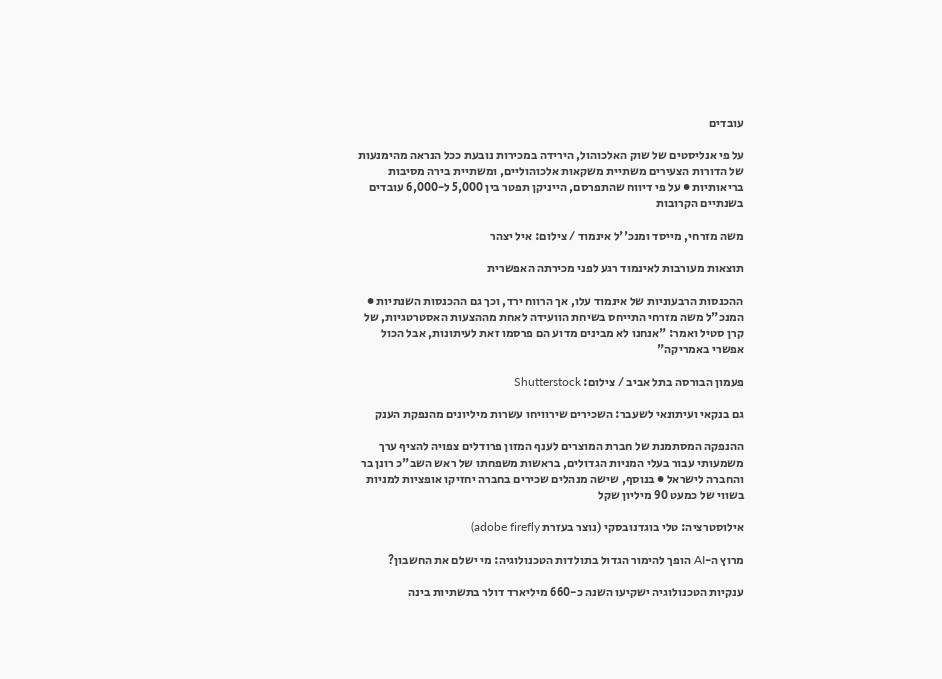עובדים

על פי אנליסטים של שוק האלכוהול, הירידה במכירות נובעת ככל הנראה מהימנעות של הדורות הצעירים משתיית משקאות אלכוהוליים, ומשתיית בירה מסיבות בריאותיות ● על פי דיווח שהתפרסם, הייניקן תפטר בין 5,000 ל-6,000 עובדים בשנתיים הקרובות

משה מזרחי, מייסד ומנכ''ל אינמוד / צילום: איל יצהר

תוצאות מעורבות לאינמוד רגע לפני מכירתה האפשרית

ההכנסות הרבעוניות של אינמוד עלו, אך הרווח ירד, וכך גם ההכנסות השנתיות ● המנכ"ל משה מזרחי התייחס בשיחת הוועידה לאחת מההצעות האסטרטגיות, של קרן סטיל ואמר: "אנחנו לא מבינים מדוע הם פרסמו זאת לעיתונות, אבל הכול אפשרי באמריקה"

פעמון הבורסה בתל אביב / צילום: Shutterstock

גם בנקאי ועיתונאי לשעבר: השכירים שירוויחו עשרות מיליונים מהנפקת הענק

ההנפקה המסתמנת של חברת המוצרים לענף המזון פרודלים צפויה להציף ערך משמעותי עבור בעלי המניות הגדולים, בראשות משפחתו של ראש השב"כ רונן בר והחברה לישראל ● בנוסף, שישה מנהלים שכירים בחברה יחזיקו אופציות למניות בשווי של כמעט 90 מיליון שקל

אילוסטרציה: טלי בוגדנובסקי (נוצר בעזרת adobe firefly)

מרוץ ה-AI הופך להימור הגדול בתולדות הטכנולוגיה: מי ישלם את החשבון?

ענקיות הטכנולוגיה ישקיעו השנה כ-660 מיליארד דולר בתשתיות בינה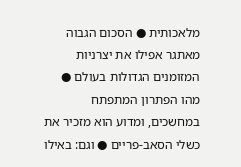מלאכותית ● הסכום הגבוה מאתגר אפילו את יצרניות המזומנים הגדולות בעולם ● מהו הפתרון המתפתח במחשכים, ומדוע הוא מזכיר את כשלי הסאב-פריים ● וגם: באילו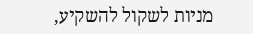מניות לשקול להשקיע,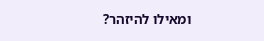ומאילו להיזהר?